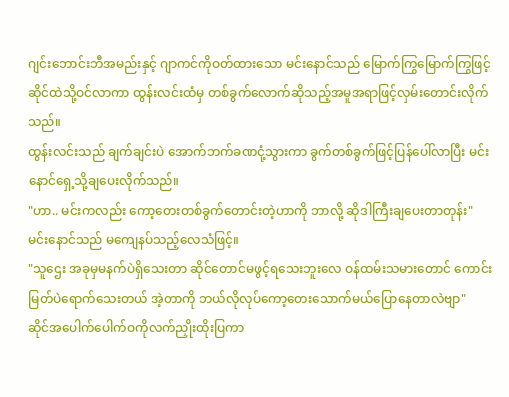ဂျင်းဘောင်းဘီအမည်းနှင့် ဂျာကင်ကိုဝတ်ထားသော မင်းနောင်သည် မြောက်ကြွမြောက်ကြွဖြင့် ဆိုင်ထဲသို့ဝင်လာကာ ထွန်းလင်းထံမှ တစ်ခွက်လောက်ဆိုသည့်အမူအရာဖြင့်လှမ်းတောင်းလိုက်သည်။
ထွန်းလင်းသည် ချက်ချင်းပဲ အောက်ဘက်ခဏငုံ့သွားကာ ခွက်တစ်ခွက်ဖြင့်ပြန်ပေါ်လာပြီး မင်းနောင်ရှေ့သို့ချပေးလိုက်သည်။
"ဟာ.. မင်းကလည်း ကော့တေးတစ်ခွက်တောင်းတဲ့ဟာကို ဘာလို့ ဆိုဒါကြီးချပေးတာတုန်း"
မင်းနောင်သည် မကျေနပ်သည့်လေသံဖြင့်။
"သူဌေး အခုမှမနက်ပဲရှိသေးတာ ဆိုင်တောင်မဖွင့်ရသေးဘူးလေ ဝန်ထမ်းသမားတောင် ကောင်းမြတ်ပဲရောက်သေးတယ် အဲ့တာကို ဘယ်လိုလုပ်ကော့တေးသောက်မယ်ပြောနေတာလဲဗျာ"
ဆိုင်အပေါက်ပေါက်ဝကိုလက်ညှိုးထိုးပြကာ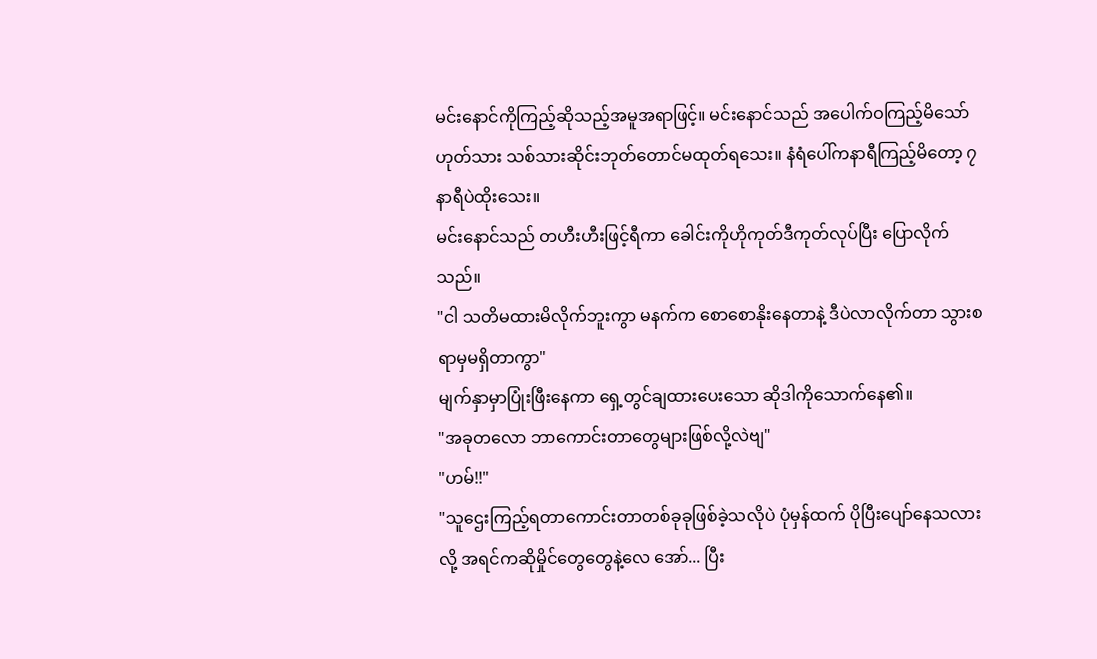မင်းနောင်ကိုကြည့်ဆိုသည့်အမူအရာဖြင့်။ မင်းနောင်သည် အပေါက်ဝကြည့်မိသော် ဟုတ်သား သစ်သားဆိုင်းဘုတ်တောင်မထုတ်ရသေး။ နံရံပေါ်ကနာရီကြည့်မိတော့ ၇နာရီပဲထိုးသေး။
မင်းနောင်သည် တဟီးဟီးဖြင့်ရီကာ ခေါင်းကိုဟိုကုတ်ဒီကုတ်လုပ်ပြီး ပြောလိုက်သည်။
"ငါ သတိမထားမိလိုက်ဘူးကွာ မနက်က စောစောနိုးနေတာနဲ့ ဒီပဲလာလိုက်တာ သွားစရာမှမရှိတာကွာ"
မျက်နှာမှာပြုံးဖြီးနေကာ ရှေ့တွင်ချထားပေးသော ဆိုဒါကိုသောက်နေ၏။
"အခုတလော ဘာကောင်းတာတွေများဖြစ်လို့လဲဗျ"
"ဟမ်!!"
"သူဌေးကြည့်ရတာကောင်းတာတစ်ခုခုဖြစ်ခဲ့သလိုပဲ ပုံမှန်ထက် ပိုပြီးပျော်နေသလားလို့ အရင်ကဆိုမှိုင်တွေတွေနဲ့လေ အော်... ပြီး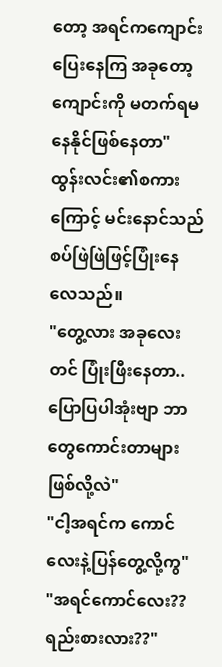တော့ အရင်ကကျောင်းပြေးနေကြ အခုတော့ ကျောင်းကို မတက်ရမနေနိုင်ဖြစ်နေတာ"
ထွန်းလင်း၏စကားကြောင့် မင်းနောင်သည် စပ်ဖြဲဖြဲဖြင့်ပြုံးနေလေသည်။
"တွေ့လား အခုလေးတင် ပြုံးဖြီးနေတာ.. ပြောပြပါအုံးဗျာ ဘာတွေကောင်းတာများဖြစ်လို့လဲ"
"ငါ့အရင်က ကောင်လေးနဲ့ပြန်တွေ့လို့ကွ"
"အရင်ကောင်လေး?? ရည်းစားလား??"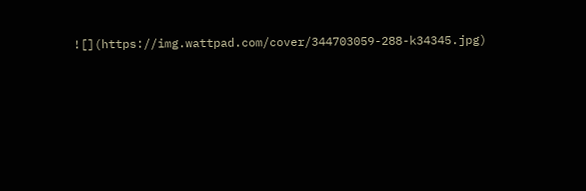![](https://img.wattpad.com/cover/344703059-288-k34345.jpg)